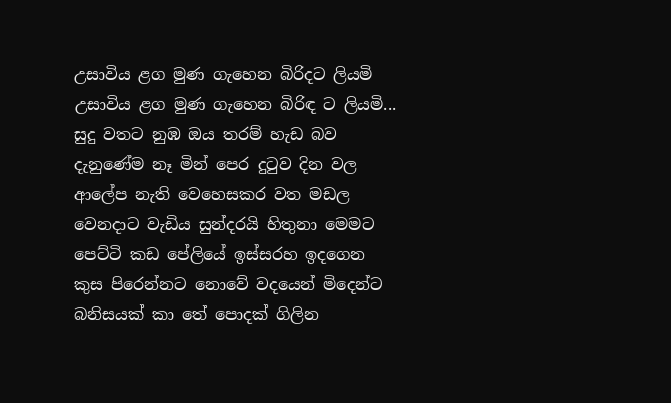උසාවිය ළග මුණ ගැහෙන බිරිදට ලියමි
උසාවිය ළග මුණ ගැහෙන බිරිඳ ට ලියමි...
සුදු වතට නුඹ ඔය තරම් හැඩ බව
දැනුණේම නෑ මින් පෙර දුටුව දින වල
ආලේප නැති වෙහෙසකර වත මඩල
වෙනදාට වැඩිය සුන්දරයි හිතුනා මෙමට
පෙට්ටි කඩ පේලියේ ඉස්සරහ ඉදගෙන
කුස පිරෙන්නට නොවේ වදයෙන් මිදෙන්ට
බනිසයක් කා තේ පොදක් ගිලින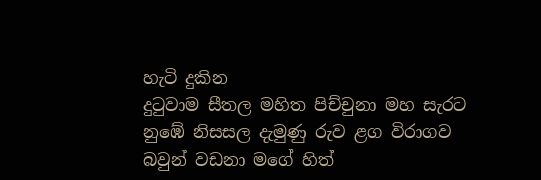හැටි දුකින
දුටුවාම සීතල මහිත පිච්චුනා මහ සැරට
නුඹේ නිසසල දැමුණු රුව ළග විරාගව
බවුන් වඩනා මගේ හිත්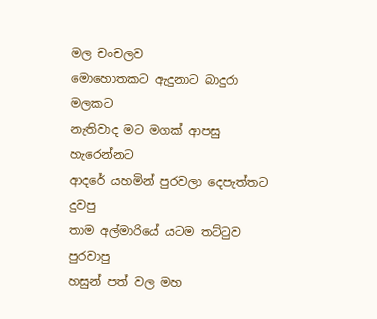මල චංචලව
මොහොතකට ඇදුනාට බාදුරා මලකට
නැතිවාද මට මගක් ආපසු හැරෙන්නට
ආදරේ යහමින් පුරවලා දෙපැත්තට දුවපු
තාම අල්මාරියේ යටම තට්ටුව පුරවාපු
හසුන් පත් වල මහ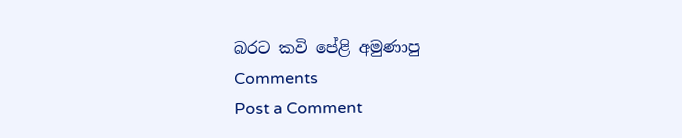බරට කවි පේළි අමුණාපු
Comments
Post a Comment